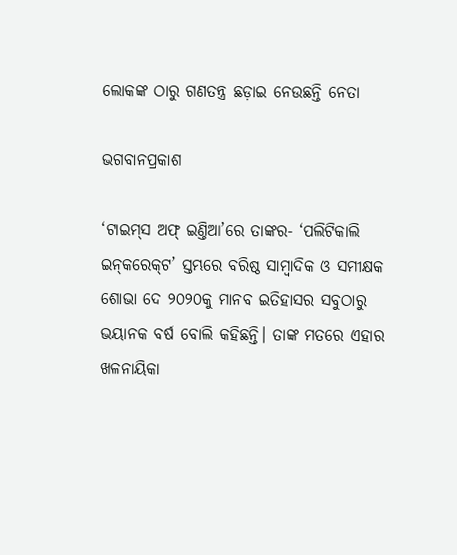ଲୋକଙ୍କ ଠାରୁ ଗଣତନ୍ତ୍ର ଛଡ଼ାଇ ନେଉଛନ୍ତି ନେତା

ଭଗବାନପ୍ରକାଶ

‘ଟାଇମ୍‌ସ ଅଫ୍‌ ଇଣ୍ତିଆ’ରେ ତାଙ୍କର- ‘ପଲିଟିକାଲି ଇନ୍‌କରେକ୍‌ଟ’ ସ୍ତମ୍ଭରେ ବରିଷ୍ଠ ସାମ୍ବାଦିକ ଓ ସମୀକ୍ଷକ ଶୋଭା ଦେ ୨୦୨୦କୁ ମାନବ ଇତିହାସର ସବୁଠାରୁ ଭୟାନକ ବର୍ଷ ବୋଲି କହିଛନ୍ତି। ତାଙ୍କ ମତରେ ଏହାର ଖଳନାୟିକା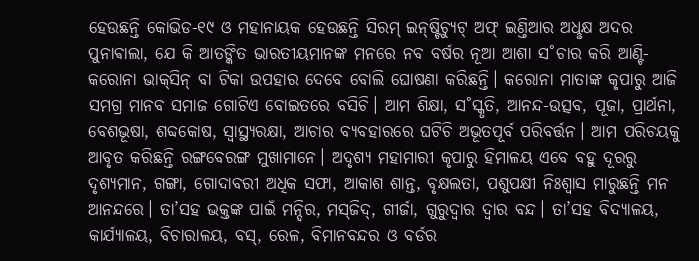ହେଉଛନ୍ତି କୋଭିଡ-୧୯ ଓ ମହାନାୟକ ହେଉଛନ୍ତି ସିରମ୍‌ ଇନ୍‌ଷ୍ଟିଚ୍ୟୁଟ୍‌ ଅଫ୍‌ ଇଣ୍ତିଆର ଅଧୢକ୍ଷ ଅଦର ପୁନାଵାଲା, ଯେ କି ଆତଙ୍କିତ ଭାରତୀୟମାନଙ୍କ ମନରେ ନବ ବର୍ଷର ନୂଆ ଆଶା ସ˚ଚାର କରି ଆଣ୍ଟି-କରୋନା ଭାକ୍‌ସିନ୍‌ ବା ଟିକା ଉପହାର ଦେବେ ବୋଲି ଘୋଷଣା କରିଛନ୍ତି। କରୋନା ମାତାଙ୍କ କୃପାରୁ ଆଜି ସମଗ୍ର ମାନବ ସମାଜ ଗୋଟିଏ ବୋଇତରେ ବସିଚି। ଆମ ଶିକ୍ଷା, ସ˚ସ୍କୃତି, ଆନନ୍ଦ-ଉତ୍ସବ, ପୂଜା, ପ୍ରାର୍ଥନା, ବେଶଭୂଷା, ଶବ୍ଦକୋଷ, ସ୍ବାସ୍ଥ୍ୟରକ୍ଷା, ଆଚାର ବ୍ୟବହାରରେ ଘଟିଚି ଅଭୂତପୂର୍ବ ପରିବର୍ତ୍ତନ। ଆମ ପରିଚୟକୁ ଆବୃତ କରିଛନ୍ତି ରଙ୍ଗବେରଙ୍ଗ ମୁଖାମାନେ। ଅଦୃଶ୍ୟ ମହାମାରୀ କୃପାରୁ ହିମାଳୟ ଏବେ ବହୁ ଦୂରରୁ ଦୃଶ୍ୟମାନ, ଗଙ୍ଗା, ଗୋଦାବରୀ ଅଧିକ ସଫା, ଆକାଶ ଶାନ୍ତ, ବୃକ୍ଷଲତା, ପଶୁପକ୍ଷୀ ନିଃଶ୍ବାସ ମାରୁଛନ୍ତି ମନ ଆନନ୍ଦରେ। ତା’ସହ ଭକ୍ତଙ୍କ ପାଇଁ ମନ୍ଦିର, ମସ୍‌ଜିଦ୍‌, ଗୀର୍ଜା, ଗୁରୁଦ୍ବାର ଦ୍ବାର ବନ୍ଦ। ତା’ସହ ବିଦ୍ୟାଳୟ, କାର୍ଯ୍ୟାଳୟ, ବିଚାରାଳୟ, ବସ୍‌, ରେଳ, ବିମାନବନ୍ଦର ଓ ବର୍ଡର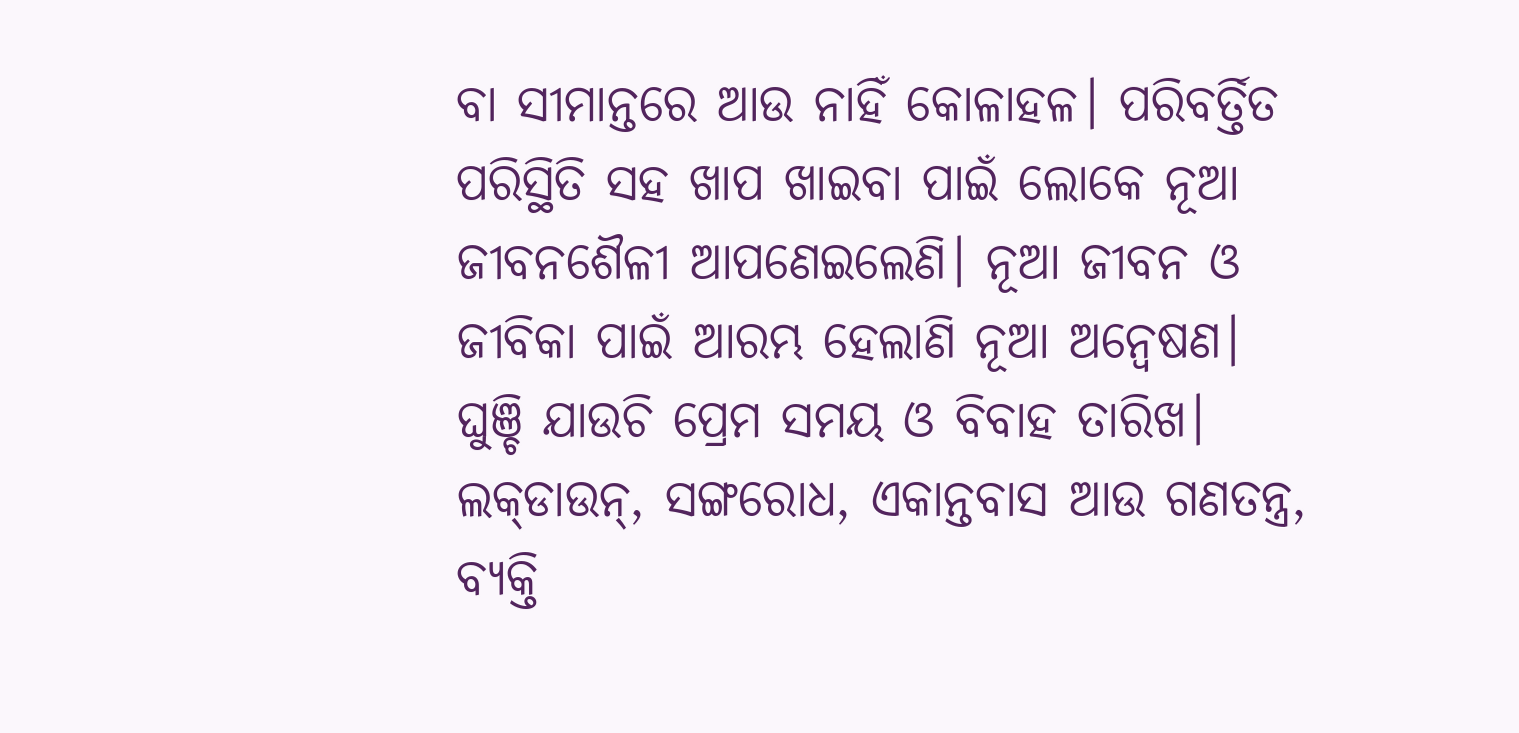ବା ସୀମାନ୍ତରେ ଆଉ ନାହିଁ କୋଳାହଳ। ପରିବର୍ତ୍ତିତ ପରିସ୍ଥିତି ସହ ଖାପ ଖାଇବା ପାଇଁ ଲୋକେ ନୂଆ ଜୀବନଶୈଳୀ ଆପଣେଇଲେଣି। ନୂଆ ଜୀବନ ଓ ଜୀବିକା ପାଇଁ ଆରମ୍ଭ ହେଲାଣି ନୂଆ ଅନ୍ବେଷଣ। ଘୁଞ୍ଚି ଯାଉଚି ପ୍ରେମ ସମୟ ଓ ବିବାହ ତାରିଖ। ଲକ୍‌ଡାଉନ୍‌, ସଙ୍ଗରୋଧ, ଏକାନ୍ତବାସ ଆଉ ଗଣତନ୍ତ୍ର, ବ୍ୟକ୍ତି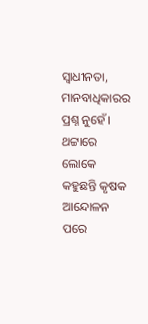ସ୍ବାଧୀନତା, ମାନବାଧିକାରର ପ୍ରଶ୍ନ ନୁହେଁ। ଥଟ୍ଟାରେ ଲୋକେ କହୁଛନ୍ତି କୃଷକ ଆନ୍ଦୋଳନ ପରେ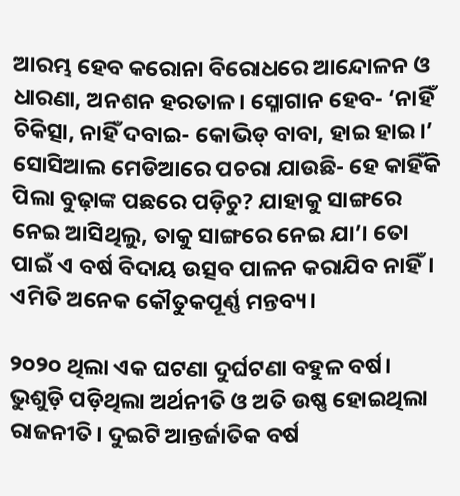ଆରମ୍ଭ ହେବ କରୋନା ବିରୋଧରେ ଆନ୍ଦୋଳନ ଓ ଧାରଣା, ଅନଶନ ହରତାଳ। ସ୍ଳୋଗାନ ହେବ- ‘ନାହିଁ ଚିକିତ୍ସା, ନାହିଁ ଦବାଇ- କୋଭିଡ୍‌ ବାବା, ହାଇ ହାଇ।’ ସୋସିଆଲ ମେଡିଆରେ ପଚରା ଯାଉଛି- ହେ କାହିଁକି ପିଲା ବୁଢ଼ାଙ୍କ ପଛରେ ପଡ଼ିଚୁ? ଯାହାକୁ ସାଙ୍ଗରେ ନେଇ ଆସିଥିଲୁ, ତାକୁ ସାଙ୍ଗରେ ନେଇ ଯା’। ତୋ ପାଇଁ ଏ ବର୍ଷ ବିଦାୟ ଉତ୍ସବ ପାଳନ କରାଯିବ ନାହିଁ। ଏମିତି ଅନେକ କୌତୁକପୂର୍ଣ୍ଣ ମନ୍ତବ୍ୟ।

୨୦୨୦ ଥିଲା ଏକ ଘଟଣା ଦୁର୍ଘଟଣା ବହୁଳ ବର୍ଷ। ଭୁଶୁଡ଼ି ପଡ଼ିଥିଲା ଅର୍ଥନୀତି ଓ ଅତି ଉଷ୍ଣ ହୋଇଥିଲା ରାଜନୀତି। ଦୁଇଟି ଆନ୍ତର୍ଜାତିକ ବର୍ଷ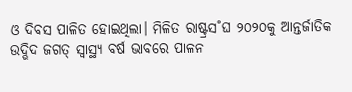ଓ ଦିବସ ପାଳିତ ହୋଇଥିଲା। ମିଳିତ ରାଷ୍ଟ୍ରସ˚ଘ ୨୦୨୦କୁ ଆନ୍ତର୍ଜାତିକ ଉଦ୍ଭିଦ ଜଗତ୍‌ ସ୍ବାସ୍ଥ୍ୟ ବର୍ଷ ଭାବରେ ପାଳନ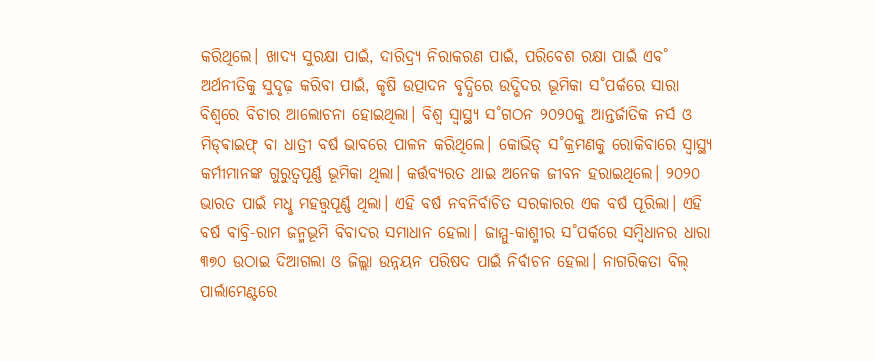କରିଥିଲେ। ଖାଦ୍ୟ ସୁରକ୍ଷା ପାଇଁ, ଦାରିଦ୍ର୍ୟ ନିରାକରଣ ପାଇଁ, ପରିବେଶ ରକ୍ଷା ପାଇଁ ଏବ˚ ଅର୍ଥନୀତିକୁ ସୁଦୃଢ଼ କରିବା ପାଇଁ, କୃଷି ଉତ୍ପାଦନ ବୃଦ୍ଧିରେ ଉଦ୍ଭିଦର ଭୂମିକା ସ˚ପର୍କରେ ସାରା ବିଶ୍ବରେ ବିଚାର ଆଲୋଚନା ହୋଇଥିଲା। ବିଶ୍ବ ସ୍ବାସ୍ଥ୍ୟ ସ˚ଗଠନ ୨୦୨୦କୁ ଆନ୍ତର୍ଜାତିକ ନର୍ସ ଓ ମିଡ୍‌ଵାଇଫ୍‌ ବା ଧାତ୍ରୀ ବର୍ଷ ଭାବରେ ପାଳନ କରିଥିଲେ। କୋଭିଡ୍‌ ସ˚କ୍ରମଣକୁ ରୋକିବାରେ ସ୍ବାସ୍ଥ୍ୟ କର୍ମୀମାନଙ୍କ ଗୁରୁତ୍ବପୂର୍ଣ୍ଣ ଭୂମିକା ଥିଲା। କର୍ତ୍ତବ୍ୟରତ ଥାଇ ଅନେକ ଜୀବନ ହରାଇଥିଲେ। ୨୦୨୦ ଭାରତ ପାଇଁ ମଧୢ ମହତ୍ତ୍ବପୂର୍ଣ୍ଣ ଥିଲା। ଏହି ବର୍ଷ ନବନିର୍ବାଚିତ ସରକାରର ଏକ ବର୍ଷ ପୂରିଲା। ଏହି ବର୍ଷ ବାବ୍ରି-ରାମ ଜନ୍ମଭୂମି ବିବାଦର ସମାଧାନ ହେଲା। ଜାମ୍ମୁ-କାଶ୍ମୀର ସ˚ପର୍କରେ ସମ୍ବିଧାନର ଧାରା ୩୭୦ ଉଠାଇ ଦିଆଗଲା ଓ ଜିଲ୍ଲା ଉନ୍ନୟନ ପରିଷଦ ପାଇଁ ନିର୍ବାଚନ ହେଲା। ନାଗରିକତା ବିଲ୍‌ ପାର୍ଲାମେଣ୍ଟରେ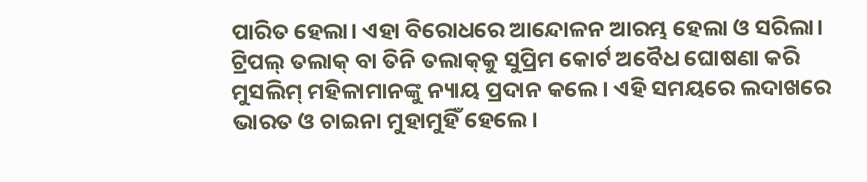ପାରିତ ହେଲା। ଏହା ବିରୋଧରେ ଆନ୍ଦୋଳନ ଆରମ୍ଭ ହେଲା ଓ ସରିଲା। ଟ୍ରିପଲ୍‌ ତଲାକ୍‌ ବା ତିନି ତଲାକ୍‌କୁ ସୁପ୍ରିମ କୋର୍ଟ ଅବୈଧ ଘୋଷଣା କରି ମୁସଲିମ୍‌ ମହିଳାମାନଙ୍କୁ ନ୍ୟାୟ ପ୍ରଦାନ କଲେ। ଏହି ସମୟରେ ଲଦାଖରେ ଭାରତ ଓ ଚାଇନା ମୁହାମୁହିଁ ହେଲେ।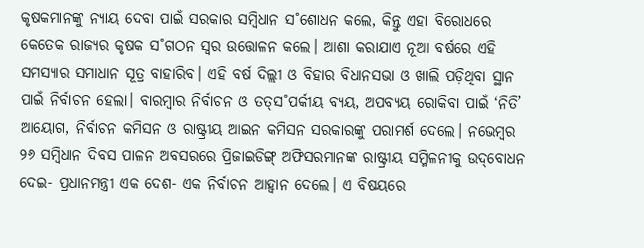କୃଷକମାନଙ୍କୁ ନ୍ୟାୟ ଦେବା ପାଇଁ ସରକାର ସମ୍ବିଧାନ ସ˚ଶୋଧନ କଲେ, କିନ୍ତୁ ଏହା ବିରୋଧରେ କେତେକ ରାଜ୍ୟର କୃଷକ ସ˚ଗଠନ ସ୍ବର ଉତ୍ତୋଳନ କଲେ। ଆଶା କରାଯାଏ ନୂଆ ବର୍ଷରେ ଏହି ସମସ୍ୟାର ସମାଧାନ ସୂତ୍ର ବାହାରିବ। ଏହି ବର୍ଷ ଦିଲ୍ଲୀ ଓ ବିହାର ବିଧାନସଭା ଓ ଖାଲି ପଡ଼ିଥିବା ସ୍ଥାନ ପାଇଁ ନିର୍ବାଚନ ହେଲା। ବାରମ୍ବାର ନିର୍ବାଚନ ଓ ତତ୍‌ସ˚ପର୍କୀୟ ବ୍ୟୟ, ଅପବ୍ୟୟ ରୋକିବା ପାଇଁ ‘ନିତି’ ଆୟୋଗ, ନିର୍ବାଚନ କମିସନ ଓ ରାଷ୍ଟ୍ରୀୟ ଆଇନ କମିସନ ସରକାରଙ୍କୁ ପରାମର୍ଶ ଦେଲେ। ନଭେମ୍ବର ୨୬ ସମ୍ବିଧାନ ଦିବସ ପାଳନ ଅବସରରେ ପ୍ରିଜାଇଡିଙ୍ଗ୍‌ ଅଫିସରମାନଙ୍କ ରାଷ୍ଟ୍ରୀୟ ସମ୍ମିଳନୀକୁ ଉଦ୍‌ବୋଧନ ଦେଇ- ପ୍ରଧାନମନ୍ତ୍ରୀ ଏକ ଦେଶ- ଏକ ନିର୍ବାଚନ ଆହ୍ବାନ ଦେଲେ। ଏ ବିଷୟରେ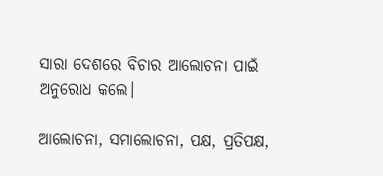ସାରା ଦେଶରେ ବିଚାର ଆଲୋଚନା ପାଇଁ ଅନୁରୋଧ କଲେ।

ଆଲୋଚନା, ସମାଲୋଚନା, ପକ୍ଷ, ପ୍ରତିପକ୍ଷ,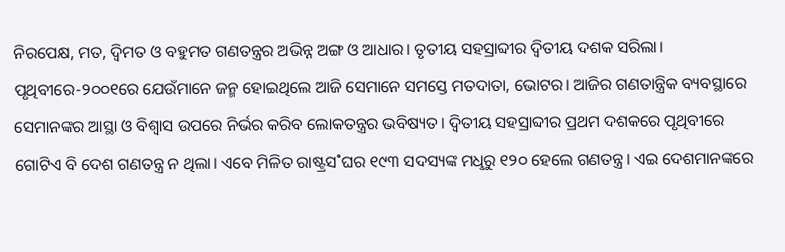ନିରପେକ୍ଷ, ମତ, ଦ୍ବିମତ ଓ ବହୁମତ ଗଣତନ୍ତ୍ରର ଅଭିନ୍ନ ଅଙ୍ଗ ଓ ଆଧାର। ତୃତୀୟ ସହସ୍ରାବ୍ଦୀର ଦ୍ବିତୀୟ ଦଶକ ସରିଲା। ପୃଥିବୀରେ-୨୦୦୧ରେ ଯେଉଁମାନେ ଜନ୍ମ ହୋଇଥିଲେ ଆଜି ସେମାନେ ସମସ୍ତେ ମତଦାତା, ଭୋଟର। ଆଜିର ଗଣତାନ୍ତ୍ରିକ ବ୍ୟବସ୍ଥାରେ ସେମାନଙ୍କର ଆସ୍ଥା ଓ ବିଶ୍ବାସ ଉପରେ ନିର୍ଭର କରିବ ଲୋକତନ୍ତ୍ରର ଭବିଷ୍ୟତ। ଦ୍ବିତୀୟ ସହସ୍ରାବ୍ଦୀର ପ୍ରଥମ ଦଶକରେ ପୃଥିବୀରେ ଗୋଟିଏ ବି ଦେଶ ଗଣତନ୍ତ୍ର ନ ଥିଲା। ଏବେ ମିଳିତ ରାଷ୍ଟ୍ରସ˚ଘର ୧୯୩ ସଦସ୍ୟଙ୍କ ମଧୢରୁ ୧୨୦ ହେଲେ ଗଣତନ୍ତ୍ର। ଏଇ ଦେଶମାନଙ୍କରେ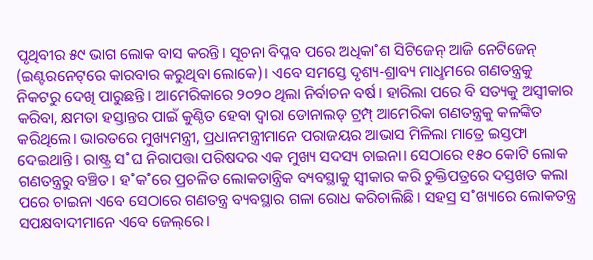ପୃଥିବୀର ୫୯ ଭାଗ ଲୋକ ବାସ କରନ୍ତି। ସୂଚନା ବିପ୍ଳବ ପରେ ଅଧିକା˚ଶ ସିଟିଜେନ୍‌ ଆଜି ନେଟିଜେନ୍‌ (ଇଣ୍ଟରନେଟ୍‌ରେ କାରବାର କରୁଥିବା ଲୋକେ)। ଏବେ ସମସ୍ତେ ଦୃଶ୍ୟ-ଶ୍ରାବ୍ୟ ମାଧୢମରେ ଗଣତନ୍ତ୍ରକୁ ନିକଟରୁ ଦେଖି ପାରୁଛନ୍ତି। ଆମେରିକାରେ ୨୦୨୦ ଥିଲା ନିର୍ବାଚନ ବର୍ଷ। ହାରିଲା ପରେ ବି ସତ୍ୟକୁ ଅସ୍ବୀକାର କରିବା, କ୍ଷମତା ହସ୍ତାନ୍ତର ପାଇଁ କୁଣ୍ଠିତ ହେବା ଦ୍ବାରା ଡୋନାଲଡ୍‌ ଟ୍ରମ୍ପ୍‌ ଆମେରିକା ଗଣତନ୍ତ୍ରକୁ କଳଙ୍କିତ କରିଥିଲେ। ଭାରତରେ ମୁଖ୍ୟମନ୍ତ୍ରୀ, ପ୍ରଧାନମନ୍ତ୍ରୀମାନେ ପରାଜୟର ଆଭାସ ମିଳିଲା ମାତ୍ରେ ଇସ୍ତଫା ଦେଇଥାନ୍ତି। ରାଷ୍ଟ୍ର ସ˚ଘ ନିରାପତ୍ତା ପରିଷଦର ଏକ ମୁଖ୍ୟ ସଦସ୍ୟ ଚାଇନା। ସେଠାରେ ୧୫୦ କୋଟି ଲୋକ ଗଣତନ୍ତ୍ରରୁ ବଞ୍ଚିତ। ହ˚କ˚ରେ ପ୍ରଚଳିତ ଲୋକତାନ୍ତ୍ରିକ ବ୍ୟବସ୍ଥାକୁ ସ୍ବୀକାର କରି ଚୁକ୍ତିପତ୍ରରେ ଦସ୍ତଖତ କଲା ପରେ ଚାଇନା ଏବେ ସେଠାରେ ଗଣତନ୍ତ୍ର ବ୍ୟବସ୍ଥାର ଗଳା ରୋଧ କରିଚାଲିଛି। ସହସ୍ର ସ˚ଖ୍ୟାରେ ଲୋକତନ୍ତ୍ର ସପକ୍ଷବାଦୀମାନେ ଏବେ ଜେଲ୍‌ରେ।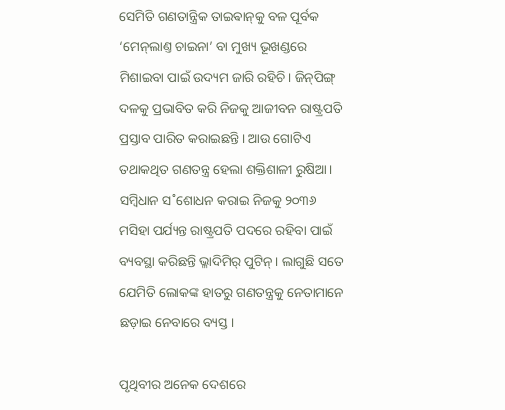ସେମିତି ଗଣତାନ୍ତ୍ରିକ ତାଇଵାନ୍‌କୁ ବଳ ପୂର୍ବକ ‘ମେନ୍‌ଲାଣ୍ତ ଚାଇନା’ ବା ମୁଖ୍ୟ ଭୂଖଣ୍ଡରେ ମିଶାଇବା ପାଇଁ ଉଦ୍ୟମ ଜାରି ରହିଚି। ଜିନ୍‌ପିଙ୍ଗ୍‌ ଦଳକୁ ପ୍ରଭାବିତ କରି ନିଜକୁ ଆଜୀବନ ରାଷ୍ଟ୍ରପତି ପ୍ରସ୍ତାବ ପାରିତ କରାଇଛନ୍ତି। ଆଉ ଗୋଟିଏ ତଥାକଥିତ ଗଣତନ୍ତ୍ର ହେଲା ଶକ୍ତିଶାଳୀ ରୁଷିଆ। ସମ୍ବିଧାନ ସ˚ଶୋଧନ କରାଇ ନିଜକୁ ୨୦୩୬ ମସିହା ପର୍ଯ୍ୟନ୍ତ ରାଷ୍ଟ୍ରପତି ପଦରେ ରହିବା ପାଇଁ ବ୍ୟବସ୍ଥା କରିଛନ୍ତି ଭ୍ଳାଦିମିର‌୍‌ ପୁଟିନ୍‌। ଲାଗୁଛି ସତେ ଯେମିତି ଲୋକଙ୍କ ହାତରୁ ଗଣତନ୍ତ୍ରକୁ ନେତାମାନେ ଛଡ଼ାଇ ନେବାରେ ବ୍ୟସ୍ତ।

ପୃଥିବୀର ଅନେକ ଦେଶରେ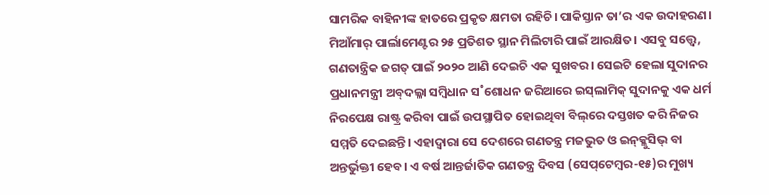ସାମରିକ ବାହିନୀଙ୍କ ହାତରେ ପ୍ରକୃତ କ୍ଷମତା ରହିଚି। ପାକିସ୍ତାନ ତା’ର ଏକ ଉଦାହରଣ। ମିଆଁମାର‌୍‌ ପାର୍ଲାମେଣ୍ଟର ୨୫ ପ୍ରତିଶତ ସ୍ଥାନ ମିଲିଟାରି ପାଇଁ ଆରକ୍ଷିତ। ଏସବୁ ସତ୍ତ୍ବେ, ଗଣତାନ୍ତ୍ରିକ ଜଗତ୍‌ ପାଇଁ ୨୦୨୦ ଆଣି ଦେଇଚି ଏକ ସୁଖବର। ସେଇଟି ହେଲା ସୁଦାନର ପ୍ରଧାନମନ୍ତ୍ରୀ ଅବ୍‌ଦଲ୍ଳା ସମ୍ବିଧାନ ସ˚ଶୋଧନ ଜରିଆରେ ଇସ୍‌ଲାମିକ୍‌ ସୁଦାନକୁ ଏକ ଧର୍ମ ନିରପେକ୍ଷ ରାଷ୍ଟ୍ର କରିବା ପାଇଁ ଉପସ୍ଥାପିତ ହୋଇଥିବା ବିଲ୍‌ରେ ଦସ୍ତଖତ କରି ନିଜର ସମ୍ମତି ଦେଇଛନ୍ତି। ଏହାଦ୍ବାରା ସେ ଦେଶରେ ଗଣତନ୍ତ୍ର ମଜଭୁତ ଓ ଇନ୍‌କ୍ଳୁସିଭ୍‌ ବା ଅନ୍ତର୍ଭୁକ୍ତୀ ହେବ। ଏ ବର୍ଷ ଆନ୍ତର୍ଜାତିକ ଗଣତନ୍ତ୍ର ଦିବସ (ସେପ୍‌ଟେମ୍ବର-୧୫)ର ମୁଖ୍ୟ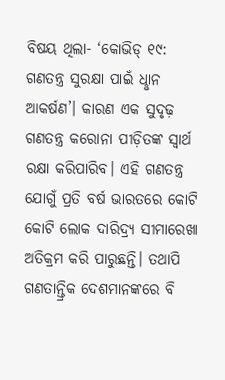ବିଷୟ ଥିଲା- ‘କୋଭିଡ୍‌ ୧୯: ଗଣତନ୍ତ୍ର ସୁରକ୍ଷା ପାଇଁ ଧୢାନ ଆକର୍ଷଣ’। କାରଣ ଏକ ସୁଦୃଢ଼ ଗଣତନ୍ତ୍ର କରୋନା ପୀଡ଼ିତଙ୍କ ସ୍ବାର୍ଥ ରକ୍ଷା କରିପାରିବ। ଏହି ଗଣତନ୍ତ୍ର ଯୋଗୁଁ ପ୍ରତି ବର୍ଷ ଭାରତରେ କୋଟି କୋଟି ଲୋକ ଦାରିଦ୍ର୍ୟ ସୀମାରେଖା ଅତିକ୍ରମ କରି ପାରୁଛନ୍ତି। ତଥାପି ଗଣତାନ୍ତ୍ରିକ ଦେଶମାନଙ୍କରେ ବି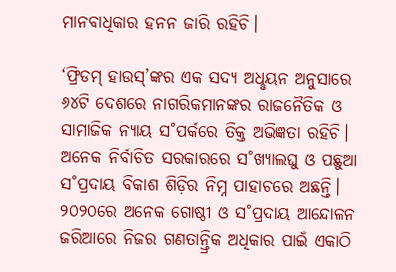ମାନବାଧିକାର ହନନ ଜାରି ରହିଚି।

‘ଫ୍ରିଡମ୍‌ ହାଉସ୍‌’ଙ୍କର ଏକ ସଦ୍ୟ ଅଧୢୟନ ଅନୁସାରେ ୬୪ଟି ଦେଶରେ ନାଗରିକମାନଙ୍କର ରାଜନୈତିକ ଓ ସାମାଜିକ ନ୍ୟାୟ ସ˚ପର୍କରେ ତିକ୍ତ ଅଭିଜ୍ଞତା ରହିଚି। ଅନେକ ନିର୍ବାଚିତ ସରକାରରେ ସ˚ଖ୍ୟାଲଘୁ ଓ ପଛୁଆ ସ˚ପ୍ରଦାୟ ବିକାଶ ଶିଡ଼ିର ନିମ୍ନ ପାହାଚରେ ଅଛନ୍ତି। ୨୦୨୦ରେ ଅନେକ ଗୋଷ୍ଠୀ ଓ ସ˚ପ୍ରଦାୟ ଆନ୍ଦୋଳନ ଜରିଆରେ ନିଜର ଗଣତାନ୍ତ୍ରିକ ଅଧିକାର ପାଇଁ ଏକାଠି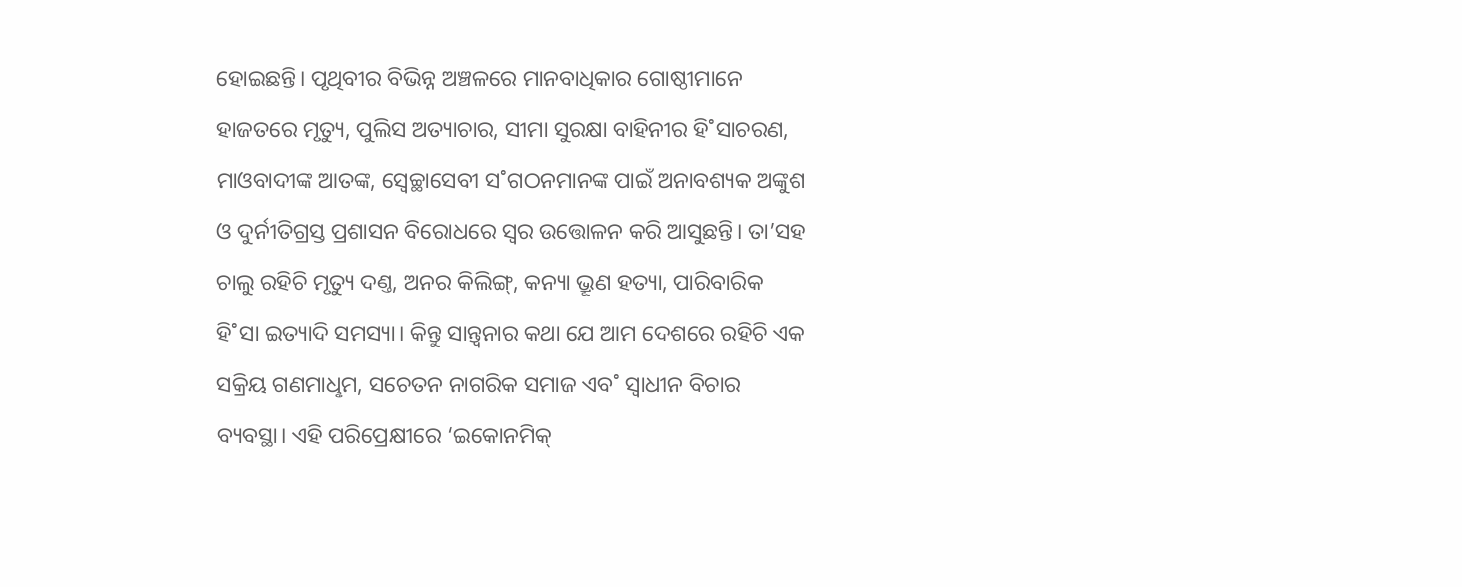ହୋଇଛନ୍ତି। ପୃଥିବୀର ବିଭିନ୍ନ ଅଞ୍ଚଳରେ ମାନବାଧିକାର ଗୋଷ୍ଠୀମାନେ ହାଜତରେ ମୃତ୍ୟୁ, ପୁଲିସ ଅତ୍ୟାଚାର, ସୀମା ସୁରକ୍ଷା ବାହିନୀର ହି˚ସାଚରଣ, ମାଓବାଦୀଙ୍କ ଆତଙ୍କ, ସ୍ବେଚ୍ଛାସେବୀ ସ˚ଗଠନମାନଙ୍କ ପାଇଁ ଅନାବଶ୍ୟକ ଅଙ୍କୁଶ ଓ ଦୁର୍ନୀତିଗ୍ରସ୍ତ ପ୍ରଶାସନ ବିରୋଧରେ ସ୍ବର ଉତ୍ତୋଳନ କରି ଆସୁଛନ୍ତି। ତା’ସହ ଚାଲୁ ରହିଚି ମୃତ୍ୟୁ ଦଣ୍ତ, ଅନର କିଲିଙ୍ଗ୍‌, କନ୍ୟା ଭ୍ରୂଣ ହତ୍ୟା, ପାରିବାରିକ ହି˚ସା ଇତ୍ୟାଦି ସମସ୍ୟା। କିନ୍ତୁ ସାନ୍ତ୍ବନାର କଥା ଯେ ଆମ ଦେଶରେ ରହିଚି ଏକ ସକ୍ରିୟ ଗଣମାଧୢମ, ସଚେତନ ନାଗରିକ ସମାଜ ଏବ˚ ସ୍ବାଧୀନ ବିଚାର ବ୍ୟବସ୍ଥା। ଏହି ପରିପ୍ରେକ୍ଷୀରେ ‘ଇକୋନମିକ୍‌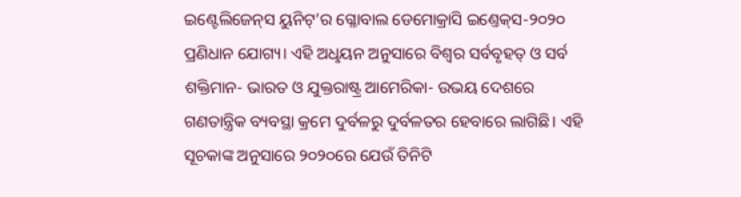ଇଣ୍ଟେଲିଜେନ୍‌ସ ୟୁନିଟ୍‌’ର ଗ୍ଳୋବାଲ ଡେମୋକ୍ରାସି ଇଣ୍ତେକ୍‌ସ-୨୦୨୦ ପ୍ରଣିଧାନ ଯୋଗ୍ୟ। ଏହି ଅଧୢୟନ ଅନୁସାରେ ବିଶ୍ବର ସର୍ବବୃହତ୍‌ ଓ ସର୍ବ ଶକ୍ତିମାନ- ଭାରତ ଓ ଯୁକ୍ତରାଷ୍ଟ୍ର ଆମେରିକା- ଉଭୟ ଦେଶରେ ଗଣତାନ୍ତ୍ରିକ ବ୍ୟବସ୍ଥା କ୍ରମେ ଦୁର୍ବଳରୁ ଦୁର୍ବଳତର ହେବାରେ ଲାଗିଛି। ଏହି ସୂଚକାଙ୍କ ଅନୁସାରେ ୨୦୨୦ରେ ଯେଉଁ ତିନିଟି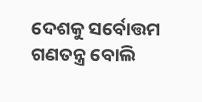ଦେଶକୁ ସର୍ବୋତ୍ତମ ଗଣତନ୍ତ୍ର ବୋଲି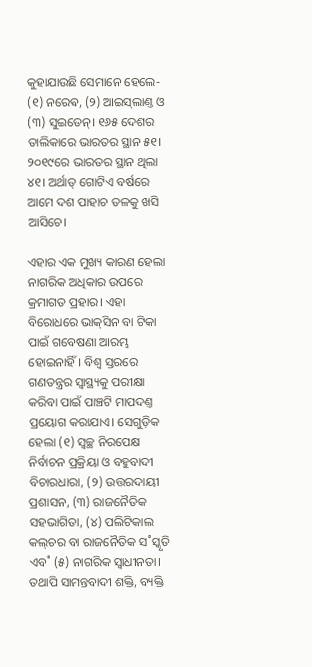କୁହାଯାଉଛି ସେମାନେ ହେଲେ- (୧) ନରେଵ, (୨) ଆଇସ୍‌ଲାଣ୍ତ ଓ (୩) ସୁଇଡେନ୍‌। ୧୬୫ ଦେଶର ତାଲିକାରେ ଭାରତର ସ୍ଥାନ ୫୧। ୨୦୧୯ରେ ଭାରତର ସ୍ଥାନ ଥିଲା ୪୧। ଅର୍ଥାତ୍‌ ଗୋଟିଏ ବର୍ଷରେ ଆମେ ଦଶ ପାହାଚ ତଳକୁ ଖସି ଆସିଚେ।

ଏହାର ଏକ ମୁଖ୍ୟ କାରଣ ହେଲା ନାଗରିକ ଅଧିକାର ଉପରେ କ୍ରମାଗତ ପ୍ରହାର। ଏହା ବିରୋଧରେ ଭାକ୍‌ସିନ ବା ଟିକା ପାଇଁ ଗବେଷଣା ଆରମ୍ଭ ହୋଇନାହିଁ। ବିଶ୍ବ ସ୍ତରରେ ଗଣତନ୍ତ୍ରର ସ୍ବାସ୍ଥ୍ୟକୁ ପରୀକ୍ଷା କରିବା ପାଇଁ ପାଞ୍ଚଟି ମାପଦଣ୍ତ ପ୍ରୟୋଗ କରାଯାଏ। ସେଗୁଡ଼ିକ ହେଲା (୧) ସ୍ବଚ୍ଛ ନିରପେକ୍ଷ ନିର୍ବାଚନ ପ୍ରକ୍ରିୟା ଓ ବହୁବାଦୀ ବିଚାରଧାରା, (୨) ଉତ୍ତରଦାୟୀ ପ୍ରଶାସନ, (୩) ରାଜନୈତିକ ସହଭାଗିତା, (୪) ପଲିଟିକାଲ କଲ୍‌ଚର ବା ରାଜନୈତିକ ସ˚ସ୍କୃତି ଏବ˚ (୫) ନାଗରିକ ସ୍ବାଧୀନତା। ତଥାପି ସାମନ୍ତବାଦୀ ଶକ୍ତି, ବ୍ୟକ୍ତି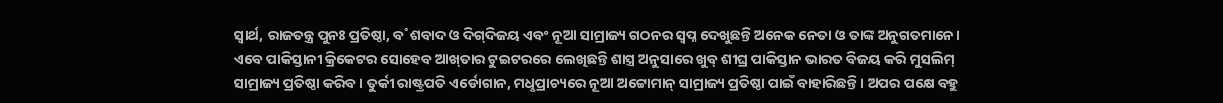ସ୍ବାର୍ଥ, ରାଜତନ୍ତ୍ର ପୁନଃ ପ୍ରତିଷ୍ଠା, ବ˚ଶବାଦ ଓ ଦିଗ୍‌ଦିଜୟ ଏବଂ ନୂଆ ସାମ୍ରାଜ୍ୟ ଗଠନର ସ୍ବପ୍ନ ଦେଖୁଛନ୍ତି ଅନେକ ନେତା ଓ ତାଙ୍କ ଅନୁଗତମାନେ। ଏବେ ପାକିସ୍ତାନୀ କ୍ରିକେଟର ସୋହେବ ଆଖ୍‌ତାର ଟୁଇଟରରେ ଲେଖିଛନ୍ତି ଶାସ୍ତ୍ର ଅନୁସାରେ ଖୁବ୍ ଶୀଘ୍ର ପାକିସ୍ତାନ ଭାରତ ବିଜୟ କରି ମୁସଲିମ୍‌ ସାମ୍ରାଜ୍ୟ ପ୍ରତିଷ୍ଠା କରିବ। ତୁର୍କୀ ରାଷ୍ଟ୍ରପତି ଏର୍ଡୋଗାନ, ମଧୢପ୍ରାଚ୍ୟରେ ନୂଆ ଅଟ୍ଟୋମାନ୍‌ ସାମ୍ରାଜ୍ୟ ପ୍ରତିଷ୍ଠା ପାଇଁ ବାହାରିଛନ୍ତି। ଅପର ପକ୍ଷେ ବହୁ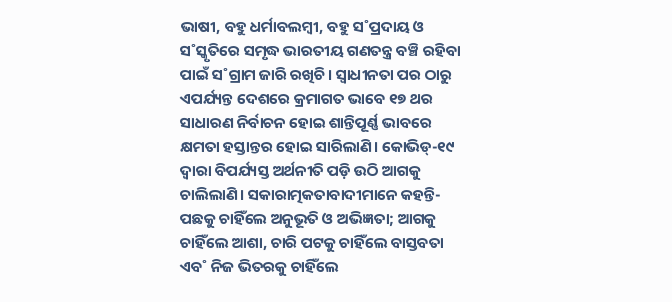ଭାଷୀ, ବହୁ ଧର୍ମାବଲମ୍ବୀ, ବହୁ ସ˚ପ୍ରଦାୟ ଓ ସ˚ସ୍କୃତିରେ ସମୃଦ୍ଧ ଭାରତୀୟ ଗଣତନ୍ତ୍ର ବଞ୍ଚି ରହିବା ପାଇଁ ସ˚ଗ୍ରାମ ଜାରି ରଖିଚି। ସ୍ବାଧୀନତା ପର ଠାରୁ ଏପର୍ଯ୍ୟନ୍ତ ଦେଶରେ କ୍ରମାଗତ ଭାବେ ୧୭ ଥର ସାଧାରଣ ନିର୍ବାଚନ ହୋଇ ଶାନ୍ତିପୂର୍ଣ୍ଣ ଭାବରେ କ୍ଷମତା ହସ୍ତାନ୍ତର ହୋଇ ସାରିଲାଣି। କୋଭିଡ୍‌-୧୯ ଦ୍ବାରା ବିପର୍ଯ୍ୟସ୍ତ ଅର୍ଥନୀତି ପଡ଼ି ଉଠି ଆଗକୁ ଚାଲିଲାଣି। ସକାରାତ୍ମକତାବାଦୀମାନେ କହନ୍ତି- ପଛକୁ ଚାହିଁଲେ ଅନୁଭୂତି ଓ ଅଭିଜ୍ଞତା; ଆଗକୁ ଚାହିଁଲେ ଆଶା, ଚାରି ପଟକୁ ଚାହିଁଲେ ବାସ୍ତବତା ଏବ˚ ନିଜ ଭିତରକୁ ଚାହିଁଲେ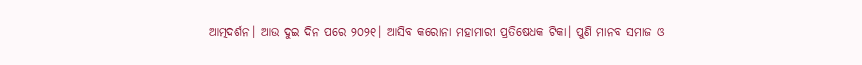ଆତ୍ମଦର୍ଶନ। ଆଉ ଦୁଇ ଦିନ ପରେ ୨୦୨୧। ଆସିବ କରୋନା ମହାମାରୀ ପ୍ରତିଷେଧକ ଟିକା। ପୁଣି ମାନବ ସମାଜ ଓ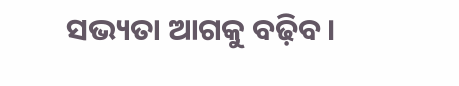ସଭ୍ୟତା ଆଗକୁ ବଢ଼ିବ।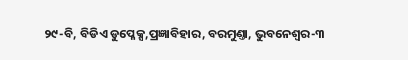୨୯-ବି, ବିଡିଏ ଡୁପ୍ଳେକ୍ସ,ପ୍ରଜ୍ଞାବିହାର, ବରମୁଣ୍ତା, ଭୁବନେଶ୍ବର-୩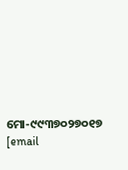ମୋ-୯୯୩୭୦୨୭୦୧୭
[email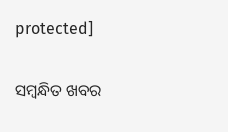protected]

ସମ୍ବନ୍ଧିତ ଖବର